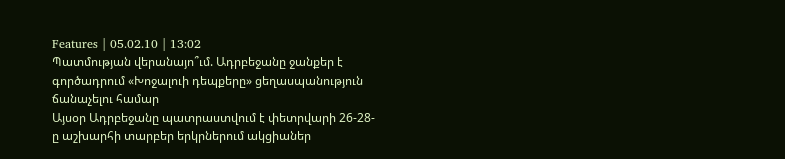Features | 05.02.10 | 13:02
Պատմության վերանայո՞ւմ. Ադրբեջանը ջանքեր է գործադրում «Խոջալուի դեպքերը» ցեղասպանություն ճանաչելու համար
Այսօր Ադրբեջանը պատրաստվում է փետրվարի 26-28-ը աշխարհի տարբեր երկրներում ակցիաներ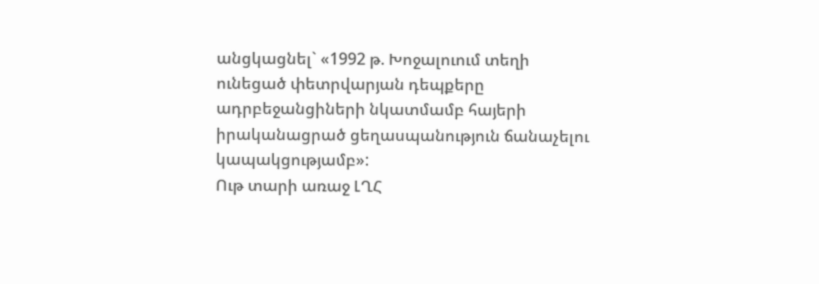անցկացնել` «1992 թ. Խոջալուում տեղի ունեցած փետրվարյան դեպքերը ադրբեջանցիների նկատմամբ հայերի իրականացրած ցեղասպանություն ճանաչելու կապակցությամբ»:
Ութ տարի առաջ ԼՂՀ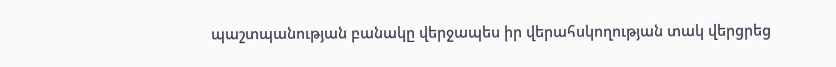պաշտպանության բանակը վերջապես իր վերահսկողության տակ վերցրեց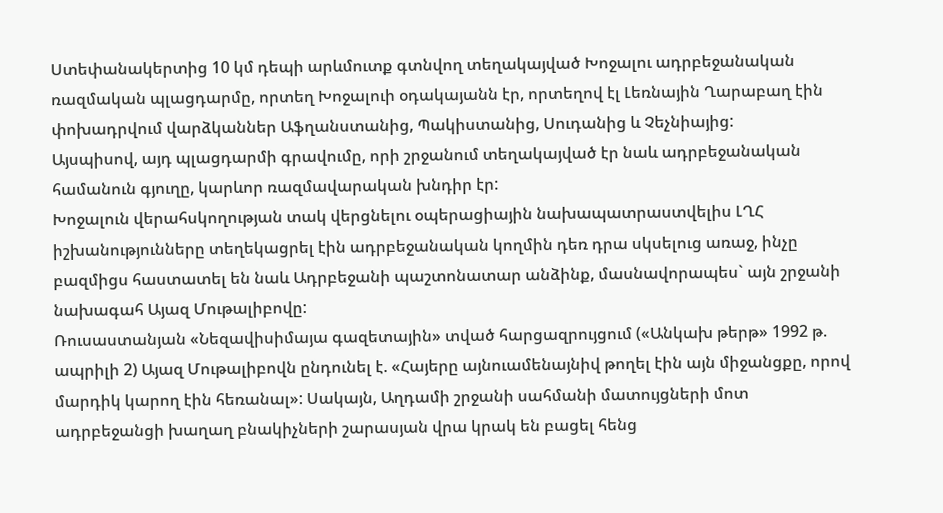Ստեփանակերտից 10 կմ դեպի արևմուտք գտնվող տեղակայված Խոջալու ադրբեջանական ռազմական պլացդարմը, որտեղ Խոջալուի օդակայանն էր, որտեղով էլ Լեռնային Ղարաբաղ էին փոխադրվում վարձկաններ Աֆղանստանից, Պակիստանից, Սուդանից և Չեչնիայից:
Այսպիսով, այդ պլացդարմի գրավումը, որի շրջանում տեղակայված էր նաև ադրբեջանական համանուն գյուղը, կարևոր ռազմավարական խնդիր էր:
Խոջալուն վերահսկողության տակ վերցնելու օպերացիային նախապատրաստվելիս ԼՂՀ իշխանությունները տեղեկացրել էին ադրբեջանական կողմին դեռ դրա սկսելուց առաջ, ինչը բազմիցս հաստատել են նաև Ադրբեջանի պաշտոնատար անձինք, մասնավորապես` այն շրջանի նախագահ Այազ Մութալիբովը:
Ռուսաստանյան «Նեզավիսիմայա գազետային» տված հարցազրույցում («Անկախ թերթ» 1992 թ. ապրիլի 2) Այազ Մութալիբովն ընդունել է. «Հայերը այնուամենայնիվ թողել էին այն միջանցքը, որով մարդիկ կարող էին հեռանալ»: Սակայն, Աղդամի շրջանի սահմանի մատույցների մոտ ադրբեջանցի խաղաղ բնակիչների շարասյան վրա կրակ են բացել հենց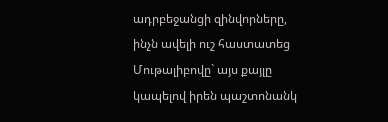ադրբեջանցի զինվորները, ինչն ավելի ուշ հաստատեց Մութալիբովը` այս քայլը կապելով իրեն պաշտոնանկ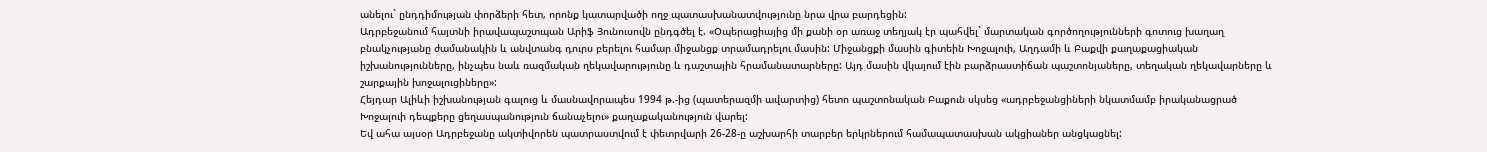անելու` ընդդիմության փորձերի հետ, որոնք կատարվածի ողջ պատասխանատվությունը նրա վրա բարդեցին:
Ադրբեջանում հայտնի իրավապաշտպան Արիֆ Յունուսովն ընդգծել է. «Օպերացիայից մի քանի օր առաջ տեղյակ էր պահվել` մարտական գործողությունների գոտուց խաղաղ բնակչությանը ժամանակին և անվտանգ դուրս բերելու համար միջանցք տրամադրելու մասին: Միջանցքի մասին գիտեին Խոջալուի, Աղդամի և Բաքվի քաղաքացիական իշխանությունները, ինչպես նաև ռազմական ղեկավարությունը և դաշտային հրամանատարները: Այդ մասին վկայում էին բարձրաստիճան պաշտոնյաները, տեղական ղեկավարները և շարքային խոջալուցիները»:
Հեյդար Ալիևի իշխանության գալուց և մասնավորապես 1994 թ.-ից (պատերազմի ավարտից) հետո պաշտոնական Բաքուն սկսեց «ադրբեջանցիների նկատմամբ իրականացրած Խոջալուի դեպքերը ցեղասպանություն ճանաչելու» քաղաքականություն վարել:
Եվ ահա այսօր Ադրբեջանը ակտիվորեն պատրաստվում է փետրվարի 26-28-ը աշխարհի տարբեր երկրներում համապատասխան ակցիաներ անցկացնել: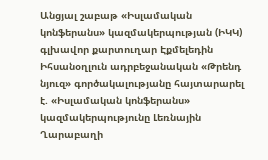Անցյալ շաբաթ «Իսլամական կոնֆերանս» կազմակերպության (ԻԿԿ) գլխավոր քարտուղար Էքմելեդին Իհսանօղլուն ադրբեջանական «Թրենդ նյուզ» գործակալությանը հայտարարել է. «Իսլամական կոնֆերանս» կազմակերպությունը Լեռնային Ղարաբաղի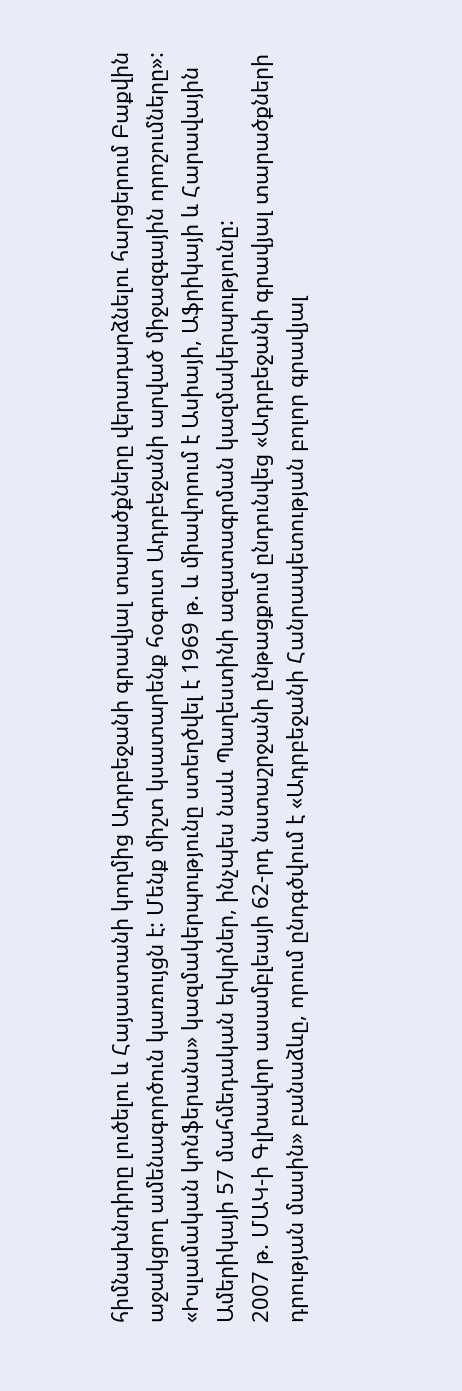հիմնախնդիրը լուծելու և Հայաստանի կողմից Ադրբեջանի գրավյալ տարածքները վերադարձնելու հարցերում Բաքվին աջակցող ամենագործուն կառույցն է: Մենք միշտ կսատարենք հօգուտ Ադրբեջանի արված միջազգային որոշումները»:
«Իսլամական կոնֆերանս» կազմակերպությունը ստեղծվել է 1969 թ. և միավորում է Ասիայի, Աֆրիկայի և Հարավային Ամերիկայի 57 մահմեդական երկրներ, ինչպես նաև Պաղեստինի ազատագրման կազմակերպությունը:
2007 թ. ՄԱԿ-ի Գլխավոր ասամբլեայի 62-րդ նստաշրջանի ընթացքում ընդունվեց «Ադրբեջանի գրավյալ տարածքների դրության մասին» բանաձևը, որում ընդգծվում է «Ադրբեջանի Հանրապետության բոլոր գրավյալ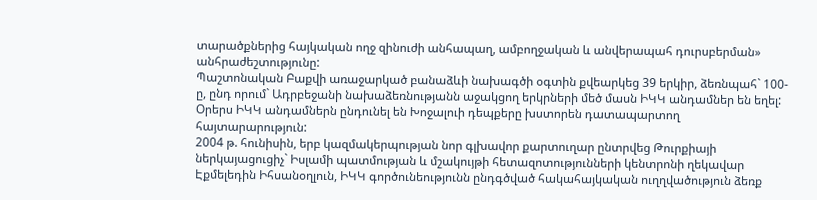տարածքներից հայկական ողջ զինուժի անհապաղ, ամբողջական և անվերապահ դուրսբերման» անհրաժեշտությունը:
Պաշտոնական Բաքվի առաջարկած բանաձևի նախագծի օգտին քվեարկեց 39 երկիր, ձեռնպահ` 100-ը, ընդ որում` Ադրբեջանի նախաձեռնությանն աջակցող երկրների մեծ մասն ԻԿԿ անդամներ են եղել:
Օրերս ԻԿԿ անդամներն ընդունել են Խոջալուի դեպքերը խստորեն դատապարտող հայտարարություն:
2004 թ. հունիսին, երբ կազմակերպության նոր գլխավոր քարտուղար ընտրվեց Թուրքիայի ներկայացուցիչ` Իսլամի պատմության և մշակույթի հետազոտությունների կենտրոնի ղեկավար Էքմելեդին Իհսանօղլուն, ԻԿԿ գործունեությունն ընդգծված հակահայկական ուղղվածություն ձեռք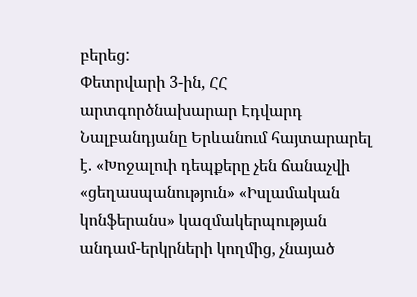բերեց:
Փետրվարի 3-ին, ՀՀ արտգործնախարար Էդվարդ Նալբանդյանը Երևանում հայտարարել է. «Խոջալուի դեպքերը չեն ճանաչվի «ցեղասպանություն» «Իսլամական կոնֆերանս» կազմակերպության անդամ-երկրների կողմից, չնայած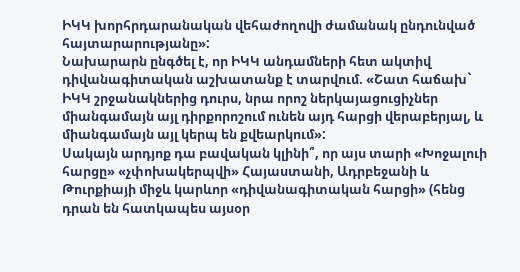ԻԿԿ խորհրդարանական վեհաժողովի ժամանակ ընդունված հայտարարությանը»:
Նախարարն ընգծել է, որ ԻԿԿ անդամների հետ ակտիվ դիվանագիտական աշխատանք է տարվում. «Շատ հաճախ` ԻԿԿ շրջանակներից դուրս, նրա որոշ ներկայացուցիչներ միանգամայն այլ դիրքորոշում ունեն այդ հարցի վերաբերյալ, և միանգամայն այլ կերպ են քվեարկում»:
Սակայն արդյոք դա բավական կլինի՞, որ այս տարի «Խոջալուի հարցը» «չփոխակերպվի» Հայաստանի, Ադրբեջանի և Թուրքիայի միջև կարևոր «դիվանագիտական հարցի» (հենց դրան են հատկապես այսօր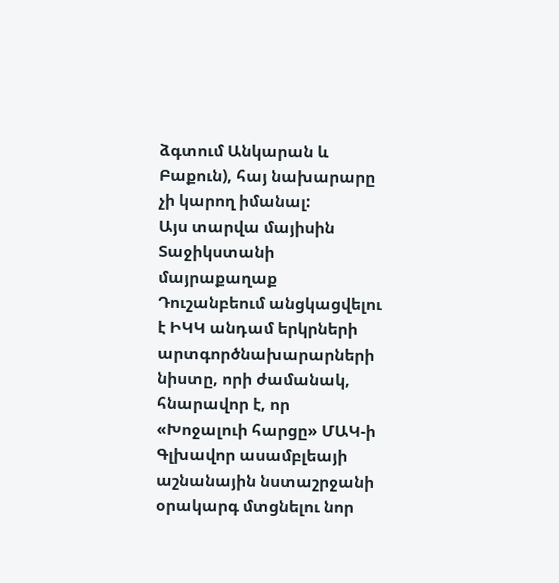ձգտում Անկարան և Բաքուն), հայ նախարարը չի կարող իմանալ:
Այս տարվա մայիսին Տաջիկստանի մայրաքաղաք Դուշանբեում անցկացվելու է ԻԿԿ անդամ երկրների արտգործնախարարների նիստը, որի ժամանակ, հնարավոր է, որ «Խոջալուի հարցը» ՄԱԿ-ի Գլխավոր ասամբլեայի աշնանային նստաշրջանի օրակարգ մտցնելու նոր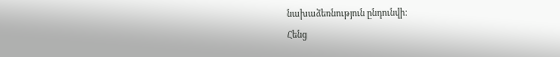նախաձեռնություն ընդունվի:
Հենց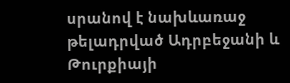սրանով է նախևառաջ թելադրված Ադրբեջանի և Թուրքիայի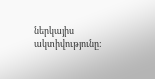ներկայիս ակտիվությունը: